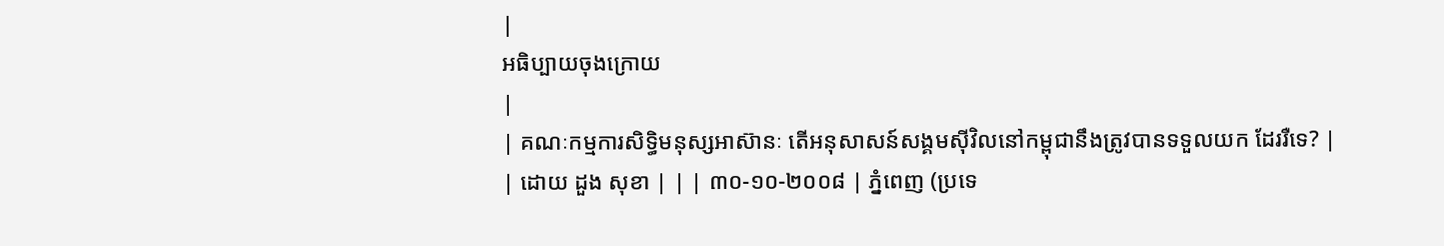|
អធិប្បាយចុងក្រោយ
|
| គណៈកម្មការសិទ្ធិមនុស្សអាស៊ានៈ តើអនុសាសន៍សង្គមស៊ីវិលនៅកម្ពុជានឹងត្រូវបានទទួលយក ដែររឺទេ? |
| ដោយ ដួង សុខា | | | ៣០-១០-២០០៨ | ភ្នំពេញ (ប្រទេ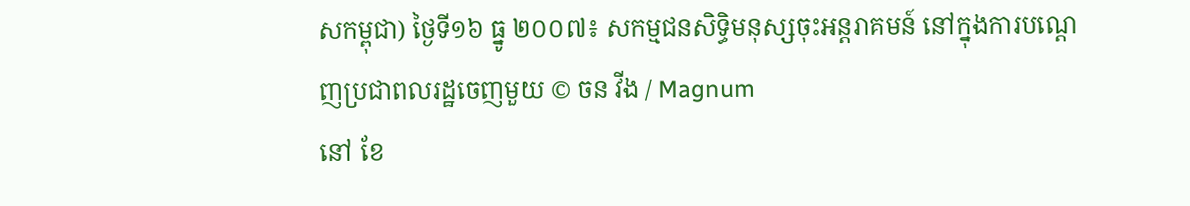សកម្ពុជា) ថ្ងៃទី១៦ ធ្នូ ២០០៧៖ សកម្មជនសិទ្ធិមនុស្សចុះអន្តរាគមន៍ នៅក្នុងការបណ្តេញប្រជាពលរដ្ឋចេញមួយ © ចន វីង / Magnum
នៅ ខែ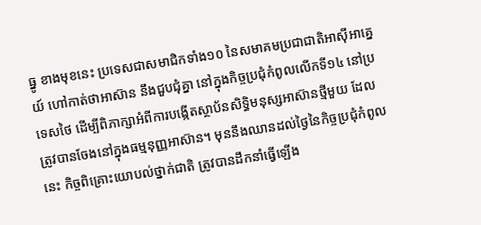ធ្នូ ខាងមុខនេះ ប្រទេសជាសមាជិកទាំង១០ នៃសមាគមប្រជាជាតិអាស៊ីអាគ្នេយ៍ ហៅកាត់ថាអាស៊ាន នឹងជួបជុំគ្នា នៅក្នុងកិច្ចប្រជុំកំពូលលើកទី១៤ នៅប្រទេសថៃ ដើម្បីពិភាក្សាអំពីការបង្កើតស្ថាប័នសិទ្ធិមនុស្សអាស៊ានថ្មីមួយ ដែលត្រូវបានចែងនៅក្នុងធម្មនុញ្ញអាស៊ាន។ មុននឹងឈានដល់ថ្ងៃនៃកិច្ចប្រជុំកំពូលនេះ កិច្ចពិគ្រោះយោបល់ថ្នាក់ជាតិ ត្រូវបានដឹកនាំធ្វើឡើង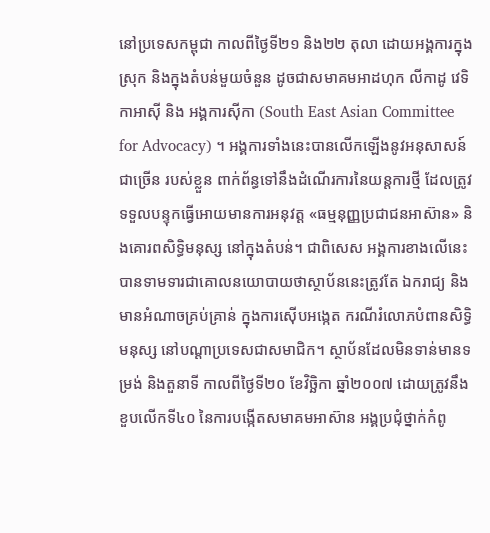នៅប្រទេសកម្ពុជា កាលពីថ្ងៃទី២១ និង២២ តុលា ដោយអង្គការក្នុងស្រុក និងក្នុងតំបន់មួយចំនួន ដូចជាសមាគមអាដហុក លីកាដូ វេទិកាអាស៊ី និង អង្គការស៊ីកា (South East Asian Committee for Advocacy) ។ អង្គការទាំងនេះបានលើកឡើងនូវអនុសាសន៍ជាច្រើន របស់ខ្លួន ពាក់ព័ន្ធទៅនឹងដំណើរការនៃយន្តការថ្មី ដែលត្រូវទទួលបន្ទុកធ្វើអោយមានការអនុវត្ត «ធម្មនុញ្ញប្រជាជនអាស៊ាន» និងគោរពសិទ្ធិមនុស្ស នៅក្នុងតំបន់។ ជាពិសេស អង្គការខាងលើនេះបានទាមទារជាគោលនយោបាយថាស្ថាប័ននេះត្រូវតែ ឯករាជ្យ និងមានអំណាចគ្រប់គ្រាន់ ក្នុងការស៊ើបអង្កេត ករណីរំលោភបំពានសិទ្ធិមនុស្ស នៅបណ្តាប្រទេសជាសមាជិក។ ស្ថាប័នដែលមិនទាន់មានទម្រង់ និងតួនាទី កាលពីថ្ងៃទី២០ ខែវិច្ឆិកា ឆ្នាំ២០០៧ ដោយត្រូវនឹងខួបលើកទី៤០ នៃការបង្កើតសមាគមអាស៊ាន អង្គប្រជុំថ្នាក់កំពូ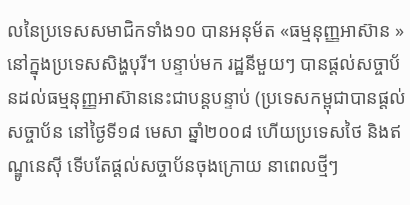លនៃប្រទេសសមាជិកទាំង១០ បានអនុម័ត «ធម្មនុញ្ញអាស៊ាន » នៅក្នុងប្រទេសសិង្ហបុរី។ បន្ទាប់មក រដ្ឋនីមួយៗ បានផ្តល់សច្ចាប័នដល់ធម្មនុញ្ញអាស៊ាននេះជាបន្តបន្ទាប់ (ប្រទេសកម្ពុជាបានផ្តល់សច្ចាប័ន នៅថ្ងៃទី១៨ មេសា ឆ្នាំ២០០៨ ហើយប្រទេសថៃ និងឥណ្ឌូនេស៊ី ទើបតែផ្តល់សច្ចាប័នចុងក្រោយ នាពេលថ្មីៗ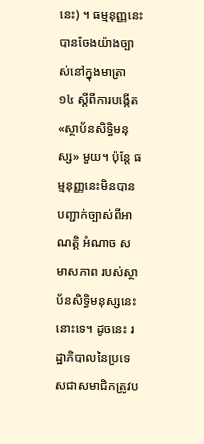នេះ) ។ ធម្មនុញ្ញនេះបានចែងយ៉ាងច្បាស់នៅក្នុងមាត្រា ១៤ ស្តីពីការបង្កើត «ស្ថាប័នសិទ្ធិមនុស្ស» មួយ។ ប៉ុន្តែ ធម្មនុញ្ញនេះមិនបានបញ្ជាក់ច្បាស់ពីអាណត្តិ អំណាច សមាសភាព របស់ស្ថាប័នសិទ្ធិមនុស្សនេះនោះទេ។ ដូចនេះ រដ្ឋាភិបាលនៃប្រទេសជាសមាជិកត្រូវប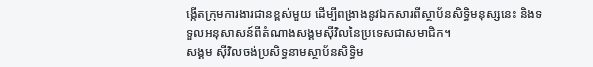ង្កើតក្រុមការងារជានខ្ពស់មួយ ដើម្បីពង្រាងនូវឯកសារពីស្ថាប័នសិទ្ធិមនុស្សនេះ និងទទួលអនុសាសន៍ពីតំណាងសង្គមស៊ីវិលនៃប្រទេសជាសមាជិក។
សង្គម ស៊ីវិលចង់ប្រសិទ្ធនាមស្ថាប័នសិទ្ធិម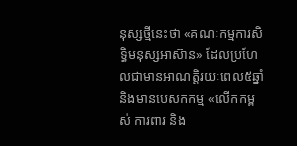នុស្សថ្មីនេះថា «គណៈកម្មការសិទ្ធិមនុស្សអាស៊ាន» ដែលប្រហែលជាមានអាណត្តិរយៈពេល៥ឆ្នាំ និងមានបេសកកម្ម «លើកកម្ពស់ ការពារ និង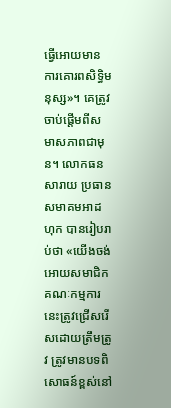ធ្វើអោយមានការគោរពសិទ្ធិមនុស្ស»។ គេត្រូវចាប់ផ្តើមពីសមាសភាពជាមុន។ លោកធន សារាយ ប្រធានសមាគមអាដហុក បានរៀបរាប់ថា «យើងចង់អោយសមាជិកគណៈកម្មការនេះត្រូវជ្រើសរើសដោយត្រឹមត្រូវ ត្រូវមានបទពិសោធន៍ខ្ពស់នៅ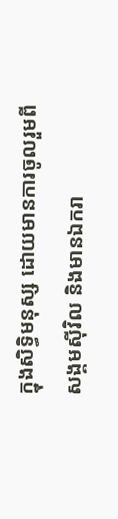ក្នុងសិទ្ធិមនុស្ស ដោយមានការចូលរួមពីសង្គមស៊ីវិល និងមានឯករា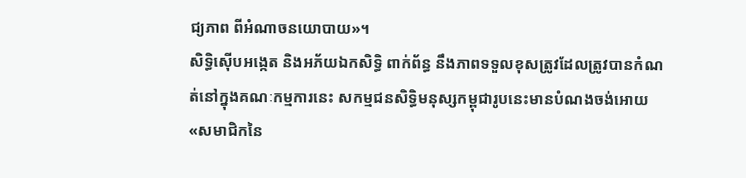ជ្យភាព ពីអំណាចនយោបាយ»។
សិទ្ធិស៊ើបអង្កេត និងអភ័យឯកសិទ្ធិ ពាក់ព័ន្ធ នឹងភាពទទួលខុសត្រូវដែលត្រូវបានកំណត់នៅក្នុងគណៈកម្មការនេះ សកម្មជនសិទ្ធិមនុស្សកម្ពុជារូបនេះមានបំណងចង់អោយ «សមាជិកនៃ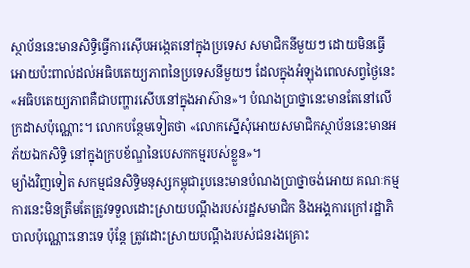ស្ថាប័ននេះមានសិទ្ធិធ្វើការស៊ើបអង្កេតនៅក្នុងប្រទេស សមាជិកនីមួយៗ ដោយមិនធ្វើអោយប៉ះពាល់ដល់អធិបតេយ្យភាពនៃប្រទេសនីមួយៗ ដែលក្នុងអំឡុងពេលសព្វថ្ងៃនេះ «អធិបតេយ្យភាពគឺជាបញ្ហារសើបនៅក្នុងអាស៊ាន»។ បំណងប្រាថ្នានេះមានតែនៅលើក្រដាសប៉ុណ្ណោះ។ លោកបន្ថែមទៀតថា «លោកស្នើសុំអោយសមាជិកស្ថាប័ននេះមានអភ័យឯកសិទ្ធិ នៅក្នុងក្របខ័ណ្ឌនៃបេសកកម្មរបស់ខ្លួន»។
ម្យ៉ាងវិញទៀត សកម្មជនសិទ្ធិមនុស្សកម្ពុជារូបនេះមានបំណងប្រាថ្នាចង់អោយ គណៈកម្មការនេះមិនត្រឹមតែត្រូវទទួលដោះស្រាយបណ្តឹងរបស់រដ្ឋសមាជិក និងអង្គការក្រៅរដ្ឋាភិបាលប៉ុណ្ណោះនោះទេ ប៉ុន្តែ ត្រូវដោះស្រាយបណ្តឹងរបស់ជនរងគ្រោះ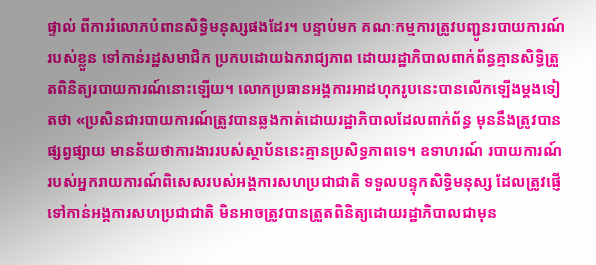ផ្ទាល់ ពីការរំលោភបំពានសិទ្ធិមនុស្សផងដែរ។ បន្ទាប់មក គណៈកម្មការត្រូវបញ្ជូនរបាយការណ៍របស់ខ្លួន ទៅកាន់រដ្ឋសមាជិក ប្រកបដោយឯករាជ្យភាព ដោយរដ្ឋាភិបាលពាក់ព័ន្ធគ្មានសិទ្ធិត្រួតពិនិត្យរបាយការណ៍នោះឡើយ។ លោកប្រធានអង្គការអាដហុករូបនេះបានលើកឡើងម្តងទៀតថា «ប្រសិនជារបាយការណ៍ត្រូវបានឆ្លងកាត់ដោយរដ្ឋាភិបាលដែលពាក់ព័ន្ធ មុននឹងត្រូវបានផ្សព្វផ្សាយ មានន័យថាការងាររបស់ស្ថាប័ននេះគ្មានប្រសិទ្ធភាពទេ។ ឧទាហរណ៍ របាយការណ៍របស់អ្នករាយការណ៍ពិសេសរបស់អង្គការសហប្រជាជាតិ ទទួលបន្ទុកសិទ្ធិមនុស្ស ដែលត្រូវផ្ញើទៅកាន់អង្គការសហប្រជាជាតិ មិនអាចត្រូវបានត្រួតពិនិត្យដោយរដ្ឋាភិបាលជាមុន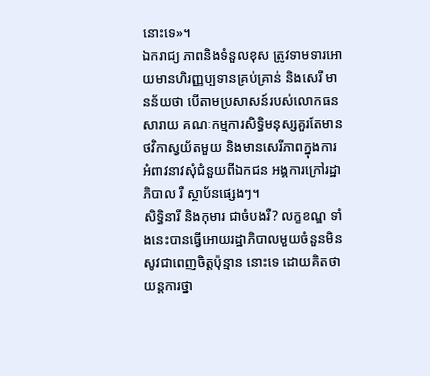នោះទេ»។
ឯករាជ្យ ភាពនិងទំនួលខុស ត្រូវទាមទារអោយមានហិរញ្ញប្បទានគ្រប់គ្រាន់ និងសេរី មានន័យថា បើតាមប្រសាសន៍របស់លោកធន សារាយ គណៈកម្មការសិទ្ធិមនុស្សគួរតែមានថវិកាស្វយ័តមួយ និងមានសេរីភាពក្នុងការអំពាវនាវសុំជំនួយពីឯកជន អង្គការក្រៅរដ្ឋាភិបាល រឺ ស្ថាប័នផ្សេងៗ។
សិទ្ធិនារី និងកុមារ ជាចំបងរឺ? លក្ខខណ្ឌ ទាំងនេះបានធ្វើអោយរដ្ឋាភិបាលមួយចំនួនមិនសូវជាពេញចិត្តប៉ុន្មាន នោះទេ ដោយគិតថាយន្តការថ្នា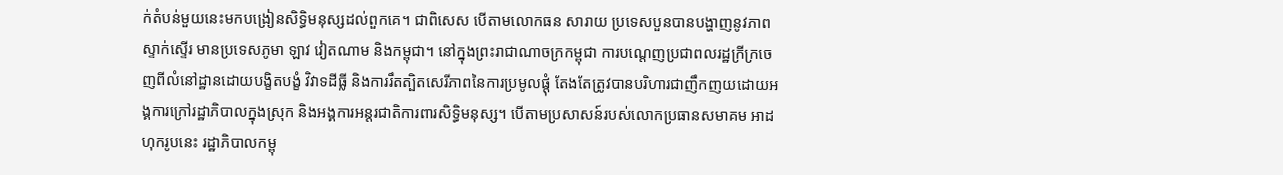ក់តំបន់មួយនេះមកបង្រៀនសិទ្ធិមនុស្សដល់ពួកគេ។ ជាពិសេស បើតាមលោកធន សារាយ ប្រទេសបួនបានបង្ហាញនូវភាពស្ទាក់ស្ទើរ មានប្រទេសភូមា ឡាវ វៀតណាម និងកម្ពុជា។ នៅក្នុងព្រះរាជាណាចក្រកម្ពុជា ការបណ្តេញប្រជាពលរដ្ឋក្រីក្រចេញពីលំនៅដ្ឋានដោយបង្ខិតបង្ខំ វិវាទដីធ្លី និងការរឹតត្បិតសេរីភាពនៃការប្រមូលផ្តុំ តែងតែត្រូវបានបរិហារជាញឹកញយដោយអង្គការក្រៅរដ្ឋាភិបាលក្នុងស្រុក និងអង្គការអន្តរជាតិការពារសិទ្ធិមនុស្ស។ បើតាមប្រសាសន៍របស់លោកប្រធានសមាគម អាដហុករូបនេះ រដ្ឋាភិបាលកម្ពុ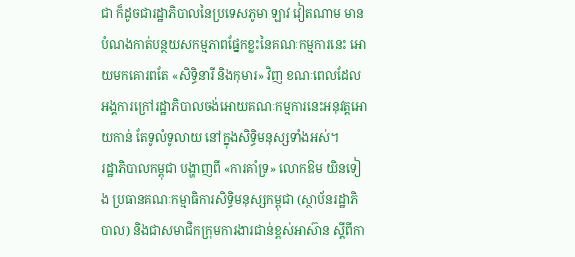ជា ក៏ដូចជារដ្ឋាភិបាលនៃប្រទេសភូមា ឡាវ វៀតណាម មានបំណងកាត់បន្ថយសកម្មភាពផ្នែកខ្លះនៃគណៈកម្មការនេះ អោយមកគោរពតែ «សិទ្ធិនារី និងកុមារ» វិញ ខណៈពេលដែលអង្គការក្រៅរដ្ឋាភិបាលចង់អោយគណៈកម្មការនេះអនុវត្តអោយកាន់ តែទូលំទូលាយ នៅក្នុងសិទ្ធិមនុស្សទាំងអស់។
រដ្ឋាភិបាលកម្ពុជា បង្ហាញពី «ការគាំទ្រ» លោកឱម យិនទៀង ប្រធានគណៈកម្មាធិការសិទ្ធិមនុស្សកម្ពុជា (ស្ថាប័នរដ្ឋាភិបាល) និងជាសមាជិកក្រុមការងារជាន់ខ្ពស់អាស៊ាន ស្តីពីកា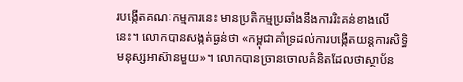របង្កើតគណៈកម្មការនេះ មានប្រតិកម្មប្រឆាំងនឹងការរិះគន់ខាងលើនេះ។ លោកបានសង្កត់ធ្ងន់ថា «កម្ពុជាគាំទ្រដល់ការបង្កើតយន្តការសិទ្ធិមនុស្សអាស៊ានមួយ»។ លោកបានច្រានចោលគំនិតដែលថាស្ថាប័ន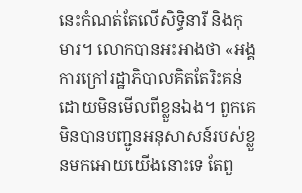នេះកំណត់តែលើសិទ្ធិនារី និងកុមារ។ លោកបានអះអាងថា «អង្គការក្រៅរដ្ឋាភិបាលគិតតែរិះគន់ ដោយមិនមើលពីខ្លួនឯង។ ពួកគេមិនបានបញ្ជូនអនុសាសន៍របស់ខ្លួនមកអោយយើងនោះទេ តែពួ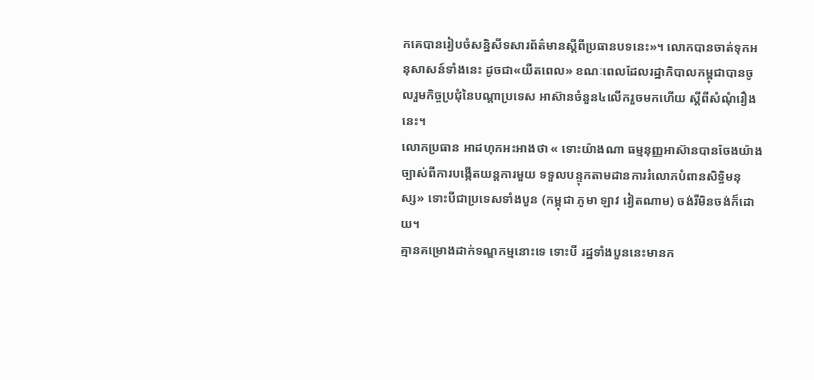កគេបានរៀបចំសន្និសីទសារព័ត៌មានស្តីពីប្រធានបទនេះ»។ លោកបានចាត់ទុកអនុសាសន៍ទាំងនេះ ដូចជា«យឺតពេល» ខណៈពេលដែលរដ្ឋាភិបាលកម្ពុជាបានចូលរួមកិច្ចប្រជុំនៃបណ្តាប្រទេស អាស៊ានចំនួន៤លើករួចមកហើយ ស្តីពីសំណុំរឿងនេះ។
លោកប្រធាន អាដហុកអះអាងថា « ទោះយ៉ាងណា ធម្មនុញ្ញអាស៊ានបានចែងយ៉ាងច្បាស់ពីការបង្កើតយន្តការមួយ ទទួលបន្ទុកតាមដានការរំលោភបំពានសិទ្ធិមនុស្ស» ទោះបីជាប្រទេសទាំងបួន (កម្ពុជា ភូមា ឡាវ វៀតណាម) ចង់រឺមិនចង់ក៏ដោយ។
គ្មានគម្រោងដាក់ទណ្ឌកម្មនោះទេ ទោះបី រដ្ឋទាំងបួននេះមានក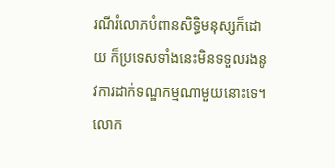រណីរំលោភបំពានសិទ្ធិមនុស្សក៏ដោយ ក៏ប្រទេសទាំងនេះមិនទទួលរងនូវការដាក់ទណ្ឌកម្មណាមួយនោះទេ។ លោក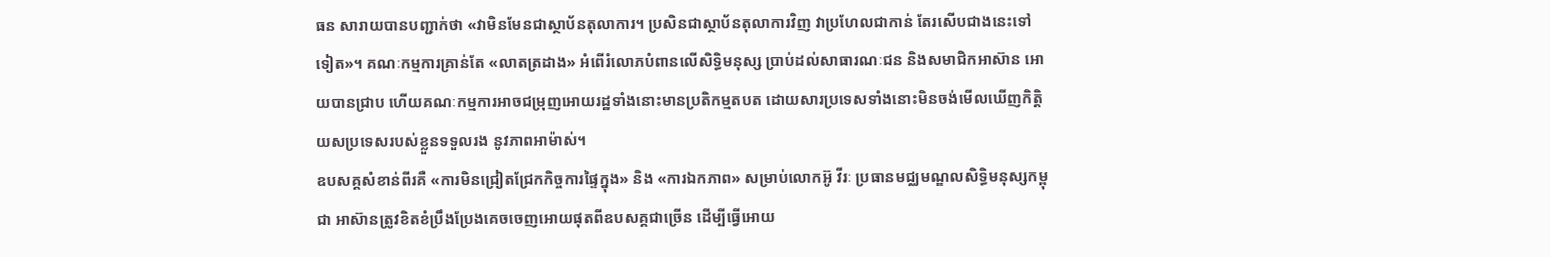ធន សារាយបានបញ្ជាក់ថា «វាមិនមែនជាស្ថាប័នតុលាការ។ ប្រសិនជាស្ថាប័នតុលាការវិញ វាប្រហែលជាកាន់ តែរសើបជាងនេះទៅទៀត»។ គណៈកម្មការគ្រាន់តែ «លាតត្រដាង» អំពើរំលោភបំពានលើសិទ្ធិមនុស្ស ប្រាប់ដល់សាធារណៈជន និងសមាជិកអាស៊ាន អោយបានជ្រាប ហើយគណៈកម្មការអាចជម្រុញអោយរដ្ឋទាំងនោះមានប្រតិកម្មតបត ដោយសារប្រទេសទាំងនោះមិនចង់មើលឃើញកិត្តិយសប្រទេសរបស់ខ្លួនទទួលរង នូវភាពអាម៉ាស់។
ឧបសគ្គសំខាន់ពីរគឺ «ការមិនជ្រៀតជ្រែកកិច្ចការផ្ទៃក្នុង» និង «ការឯកភាព» សម្រាប់លោកអ៊ូ វីរៈ ប្រធានមជ្ឈមណ្ឌលសិទ្ធិមនុស្សកម្ពុជា អាស៊ានត្រូវខិតខំប្រឹងប្រែងគេចចេញអោយផុតពីឧបសគ្គជាច្រើន ដើម្បីធ្វើអោយ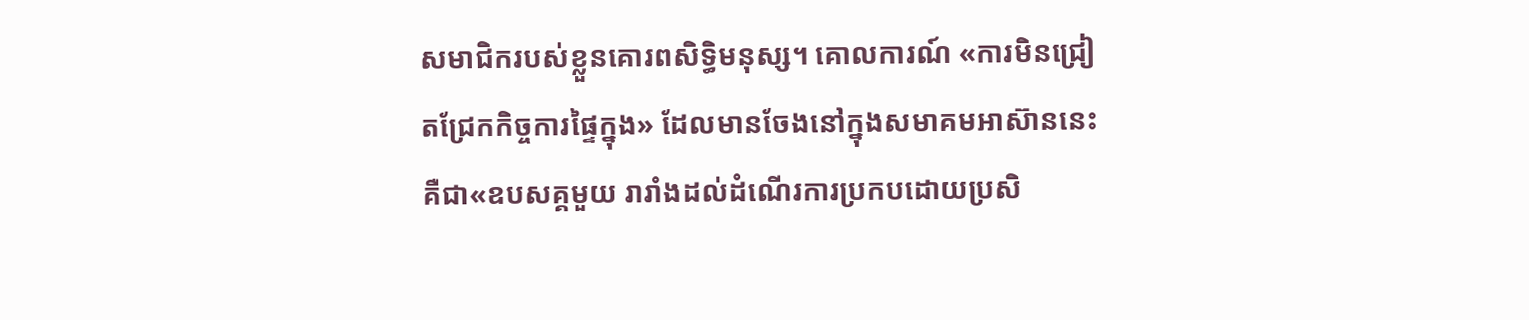សមាជិករបស់ខ្លួនគោរពសិទ្ធិមនុស្ស។ គោលការណ៍ «ការមិនជ្រៀតជ្រែកកិច្ចការផ្ទៃក្នុង» ដែលមានចែងនៅក្នុងសមាគមអាស៊ាននេះ គឺជា«ឧបសគ្គមួយ រារាំងដល់ដំណើរការប្រកបដោយប្រសិ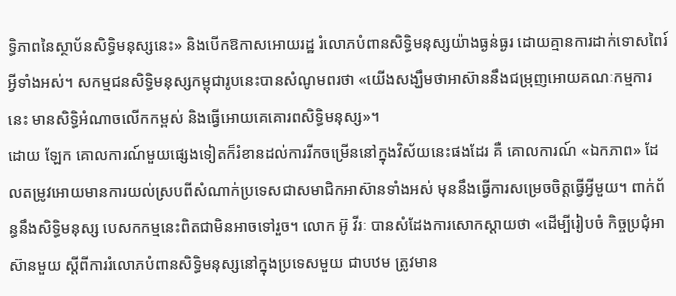ទ្ធិភាពនៃស្ថាប័នសិទ្ធិមនុស្សនេះ» និងបើកឱកាសអោយរដ្ឋ រំលោភបំពានសិទ្ធិមនុស្សយ៉ាងធ្ងន់ធ្ងរ ដោយគ្មានការដាក់ទោសពៃរ៍អ្វីទាំងអស់។ សកម្មជនសិទ្ធិមនុស្សកម្ពុជារូបនេះបានសំណូមពរថា «យើងសង្ឃឹមថាអាស៊ាននឹងជម្រុញអោយគណៈកម្មការនេះ មានសិទ្ធិអំណាចលើកកម្ពស់ និងធ្វើអោយគេគោរពសិទ្ធិមនុស្ស»។
ដោយ ឡែក គោលការណ៍មួយផ្សេងទៀតក៏រំខានដល់ការរីកចម្រើននៅក្នុងវិស័យនេះផងដែរ គឺ គោលការណ៍ «ឯកភាព» ដែលតម្រូវអោយមានការយល់ស្របពីសំណាក់ប្រទេសជាសមាជិកអាស៊ានទាំងអស់ មុននឹងធ្វើការសម្រេចចិត្តធ្វើអ្វីមួយ។ ពាក់ព័ន្ធនឹងសិទ្ធិមនុស្ស បេសកកម្មនេះពិតជាមិនអាចទៅរួច។ លោក អ៊ូ វីរៈ បានសំដែងការសោកស្តាយថា «ដើម្បីរៀបចំ កិច្ចប្រជុំអាស៊ានមួយ ស្តីពីការរំលោភបំពានសិទ្ធិមនុស្សនៅក្នុងប្រទេសមួយ ជាបឋម ត្រូវមាន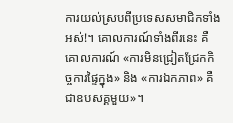ការយល់ស្របពីប្រទេសសមាជិកទាំងអស់!។ គោលការណ៍ទាំងពីរនេះ គឺគោលការណ៍ «ការមិនជ្រៀតជ្រែកកិច្ចការផ្ទៃក្នុង» និង «ការឯកភាព» គឺជាឧបសគ្គមួយ»។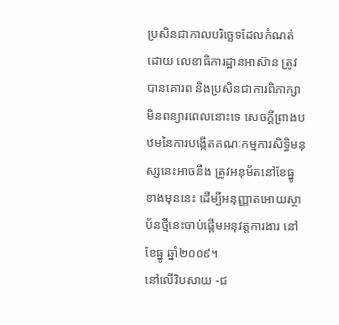ប្រសិនជាកាលបរិច្ឆេទដែលកំណត់ដោយ លេខាធិការដ្ឋានអាស៊ាន ត្រូវបានគោរព និងប្រសិនជាការពិភាក្សាមិនពន្យារពេលនោះទេ សេចក្តីព្រាងបឋមនៃការបង្កើតគណៈកម្មការសិទ្ធិមនុស្សនេះអាចនឹង ត្រូវអនុម័តនៅខែធ្នូ ខាងមុននេះ ដើម្បីអនុញ្ញាតអោយស្ថាប័នថ្មីនេះចាប់ផ្តើមអនុវត្តការងារ នៅខែធ្នូ ឆ្នាំ២០០៩។
នៅលើវិបសាយ -ជ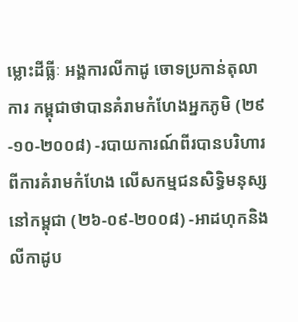ម្លោះដីធ្លីៈ អង្គការលីកាដូ ចោទប្រកាន់តុលាការ កម្ពុជាថាបានគំរាមកំហែងអ្នកភូមិ (២៩-១០-២០០៨) -របាយការណ៍ពីរបានបរិហារពីការគំរាមកំហែង លើសកម្មជនសិទ្ធិមនុស្សនៅកម្ពុជា (២៦-០៩-២០០៨) -អាដហុកនិងលីកាដូប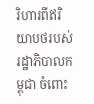រិហារពីឥរិយាបថរបស់ រដ្ឋាភិបាលកម្ពុជា ចំពោះ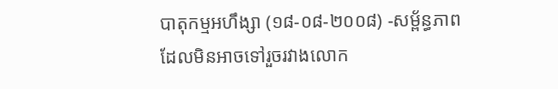បាតុកម្មអហឹង្សា (១៨-០៨-២០០៨) -សម្ព័ន្ធភាពដែលមិនអាចទៅរួចរវាងលោក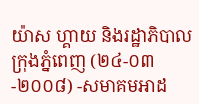យ៉ាស ហ្គាយ និងរដ្ឋាភិបាលក្រុងភ្នំពេញ (២៤-០៣-២០០៨) -សមាគមអាដ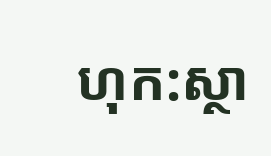ហុក:ស្ថា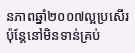នភាពឆ្នាំ២០០៧ល្អប្រសើរ ប៉ុន្តែនៅមិនទាន់គ្រប់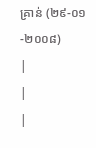គ្រាន់ (២៩-០១-២០០៨)
|
|
|